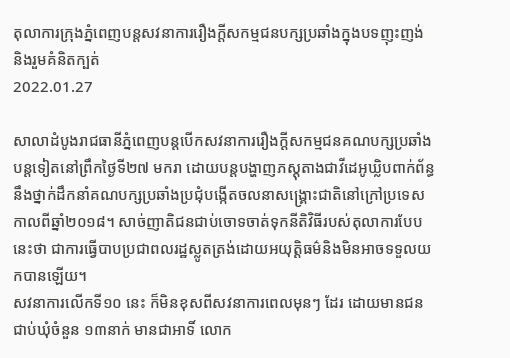តុលាការក្រុងភ្នំពេញបន្តសវនាការរឿងក្ដីសកម្មជនបក្សប្រឆាំងក្នុងបទញុះញង់ និងរួមគំនិតក្បត់
2022.01.27

សាលាដំបូងរាជធានីភ្នំពេញបន្តបើកសវនាការរឿងក្ដីសកម្មជនគណបក្សប្រឆាំងបន្តទៀតនៅព្រឹកថ្ងៃទី២៧ មករា ដោយបន្តបង្ហាញភស្តុតាងជាវីដេអូឃ្លិបពាក់ព័ន្ធនឹងថ្នាក់ដឹកនាំគណបក្សប្រឆាំងប្រជុំបង្កើតចលនាសង្គ្រោះជាតិនៅក្រៅប្រទេសកាលពីឆ្នាំ២០១៨។ សាច់ញាតិជនជាប់ចោទចាត់ទុកនីតិវិធីរបស់តុលាការបែបនេះថា ជាការធ្វើបាបប្រជាពលរដ្ឋស្លូតត្រង់ដោយអយុត្តិធម៌និងមិនអាចទទួលយកបានឡើយ។
សវនាការលើកទី១០ នេះ ក៏មិនខុសពីសវនាការពេលមុនៗ ដែរ ដោយមានជនជាប់ឃុំចំនួន ១៣នាក់ មានជាអាទិ៍ លោក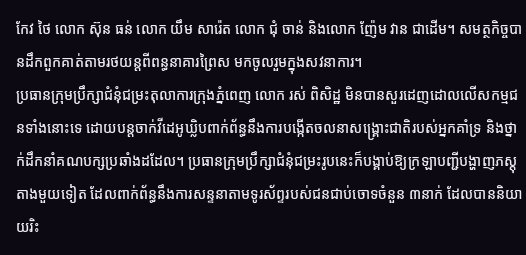កែវ ថៃ លោក ស៊ុន ធន់ លោក យឹម សារ៉េត លោក ជុំ ចាន់ និងលោក ញ៉ែម វាន ជាដើម។ សមត្ថកិច្ចបានដឹកពួកគាត់តាមរថយន្តពីពន្ធនាគារព្រៃស មកចូលរួមក្នុងសវនាការ។
ប្រធានក្រុមប្រឹក្សាជំនុំជម្រះតុលាការក្រុងភ្នំពេញ លោក រស់ ពិសិដ្ឋ មិនបានសួរដេញដោលលើសកម្មជនទាំងនោះទេ ដោយបន្តចាក់វីដេអូឃ្លិបពាក់ព័ន្ធនឹងការបង្កើតចលនាសង្គ្រោះជាតិរបស់អ្នកគាំទ្រ និងថ្នាក់ដឹកនាំគណបក្សប្រឆាំងដដែល។ ប្រធានក្រុមប្រឹក្សាជំនុំជម្រះរូបនេះក៏បង្គាប់ឱ្យក្រឡាបញ្ជីបង្ហាញភស្តុតាងមួយទៀត ដែលពាក់ព័ន្ធនឹងការសន្ទនាតាមទូរស័ព្ទរបស់ជនជាប់ចោទចំនួន ៣នាក់ ដែលបាននិយាយរិះ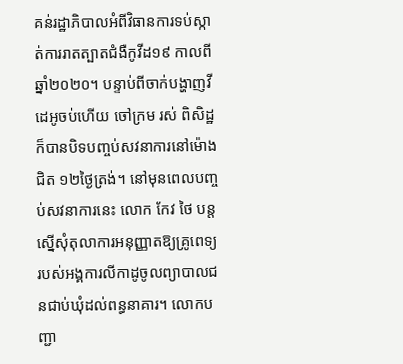គន់រដ្ឋាភិបាលអំពីវិធានការទប់ស្កាត់ការរាតត្បាតជំងឺកូវីដ១៩ កាលពីឆ្នាំ២០២០។ បន្ទាប់ពីចាក់បង្ហាញវីដេអូចប់ហើយ ចៅក្រម រស់ ពិសិដ្ឋ ក៏បានបិទបញ្ចប់សវនាការនៅម៉ោងជិត ១២ថ្ងៃត្រង់។ នៅមុនពេលបញ្ចប់សវនាការនេះ លោក កែវ ថៃ បន្តស្នើសុំតុលាការអនុញ្ញាតឱ្យគ្រូពេទ្យរបស់អង្គការលីកាដូចូលព្យាបាលជនជាប់ឃុំដល់ពន្ធនាគារ។ លោកបញ្ជា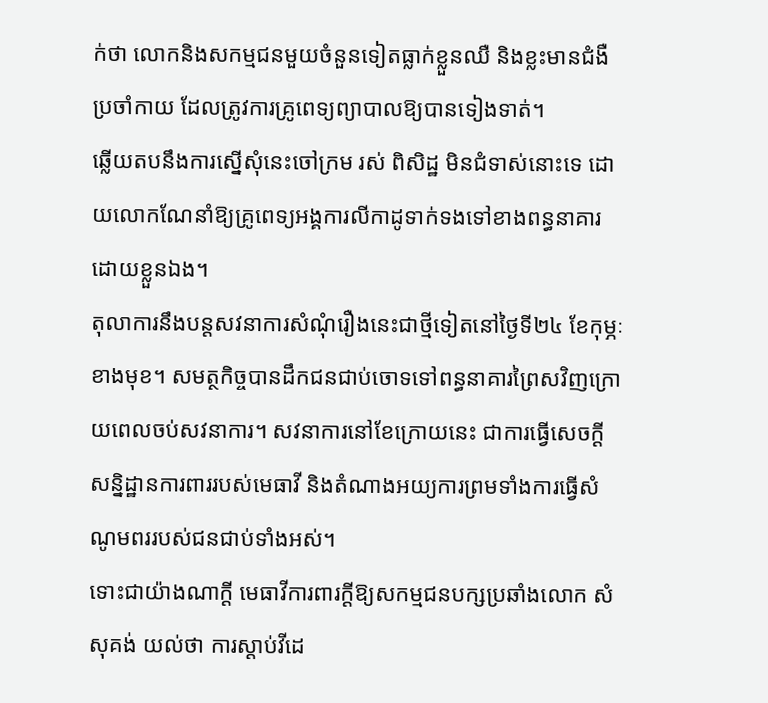ក់ថា លោកនិងសកម្មជនមួយចំនួនទៀតធ្លាក់ខ្លួនឈឺ និងខ្លះមានជំងឺប្រចាំកាយ ដែលត្រូវការគ្រូពេទ្យព្យាបាលឱ្យបានទៀងទាត់។
ឆ្លើយតបនឹងការស្នើសុំនេះចៅក្រម រស់ ពិសិដ្ឋ មិនជំទាស់នោះទេ ដោយលោកណែនាំឱ្យគ្រូពេទ្យអង្គការលីកាដូទាក់ទងទៅខាងពន្ធនាគារដោយខ្លួនឯង។
តុលាការនឹងបន្តសវនាការសំណុំរឿងនេះជាថ្មីទៀតនៅថ្ងៃទី២៤ ខែកុម្ភៈខាងមុខ។ សមត្ថកិច្ចបានដឹកជនជាប់ចោទទៅពន្ធនាគារព្រៃសវិញក្រោយពេលចប់សវនាការ។ សវនាការនៅខែក្រោយនេះ ជាការធ្វើសេចក្ដីសន្និដ្ឋានការពាររបស់មេធាវី និងតំណាងអយ្យការព្រមទាំងការធ្វើសំណូមពររបស់ជនជាប់ទាំងអស់។
ទោះជាយ៉ាងណាក្ដី មេធាវីការពារក្ដីឱ្យសកម្មជនបក្សប្រឆាំងលោក សំ សុគង់ យល់ថា ការស្ដាប់វីដេ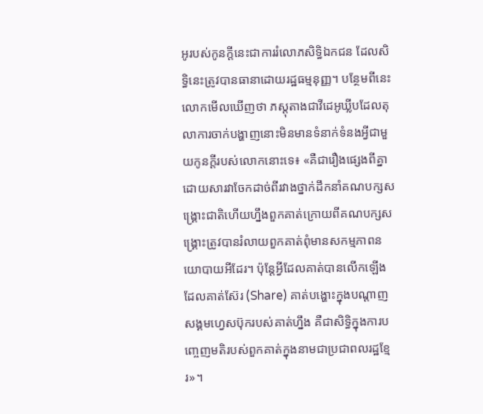អូរបស់កូនក្ដីនេះជាការរំលោភសិទ្ធិឯកជន ដែលសិទ្ធិនេះត្រូវបានធានាដោយរដ្ឋធម្មនុញ្ញ។ បន្ថែមពីនេះលោកមើលឃើញថា ភស្តុតាងជាវីដេអូឃ្លីបដែលតុលាការចាក់បង្ហាញនោះមិនមានទំនាក់ទំនងអ្វីជាមួយកូនក្ដីរបស់លោកនោះទេ៖ «គឺជារឿងផ្សេងពីគ្នា ដោយសារវាចែកដាច់ពីរវាងថ្នាក់ដឹកនាំគណបក្សសង្គ្រោះជាតិហើយហ្នឹងពួកគាត់ក្រោយពីគណបក្សសង្គ្រោះត្រូវបានរំលាយពួកគាត់ពុំមានសកម្មភាពនយោបាយអីដែរ។ ប៉ុន្តែអ្វីដែលគាត់បានលើកឡើង ដែលគាត់ស៊ែរ (Share) គាត់បង្ហោះក្នុងបណ្ដាញសង្គមហ្វេសប៊ុករបស់គាត់ហ្នឹង គឺជាសិទ្ធិក្នុងការបញ្ចេញមតិរបស់ពួកគាត់ក្នុងនាមជាប្រជាពលរដ្ឋខ្មែរ»។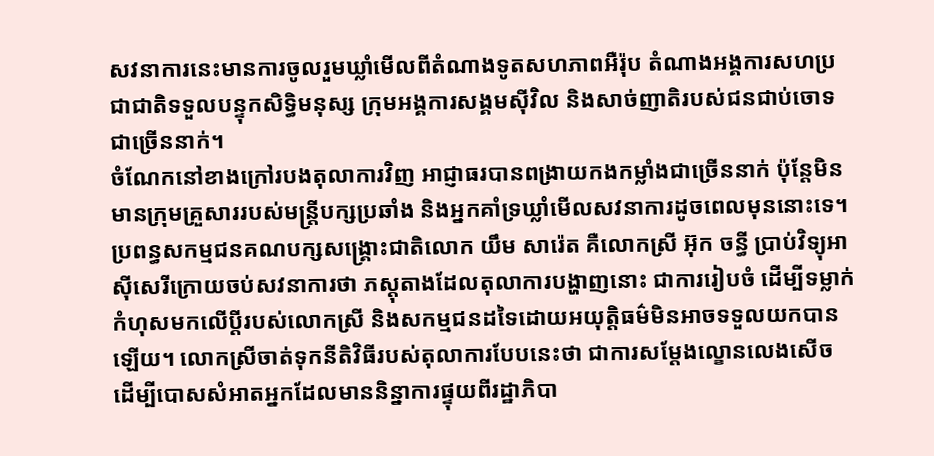សវនាការនេះមានការចូលរួមឃ្លាំមើលពីតំណាងទូតសហភាពអឺរ៉ុប តំណាងអង្គការសហប្រជាជាតិទទួលបន្ទុកសិទ្ធិមនុស្ស ក្រុមអង្គការសង្គមស៊ីវិល និងសាច់ញាតិរបស់ជនជាប់ចោទជាច្រើននាក់។
ចំណែកនៅខាងក្រៅរបងតុលាការវិញ អាជ្ញាធរបានពង្រាយកងកម្លាំងជាច្រើននាក់ ប៉ុន្តែមិនមានក្រុមគ្រួសាររបស់មន្ត្រីបក្សប្រឆាំង និងអ្នកគាំទ្រឃ្លាំមើលសវនាការដូចពេលមុននោះទេ។
ប្រពន្ធសកម្មជនគណបក្សសង្គ្រោះជាតិលោក យឹម សារ៉េត គឺលោកស្រី អ៊ុក ចន្ធី ប្រាប់វិទ្យុអាស៊ីសេរីក្រោយចប់សវនាការថា ភស្តុតាងដែលតុលាការបង្ហាញនោះ ជាការរៀបចំ ដើម្បីទម្លាក់កំហុសមកលើប្ដីរបស់លោកស្រី និងសកម្មជនដទៃដោយអយុត្តិធម៌មិនអាចទទួលយកបានឡើយ។ លោកស្រីចាត់ទុកនីតិវិធីរបស់តុលាការបែបនេះថា ជាការសម្ដែងល្ខោនលេងសើច ដើម្បីបោសសំអាតអ្នកដែលមាននិន្នាការផ្ទុយពីរដ្ឋាភិបា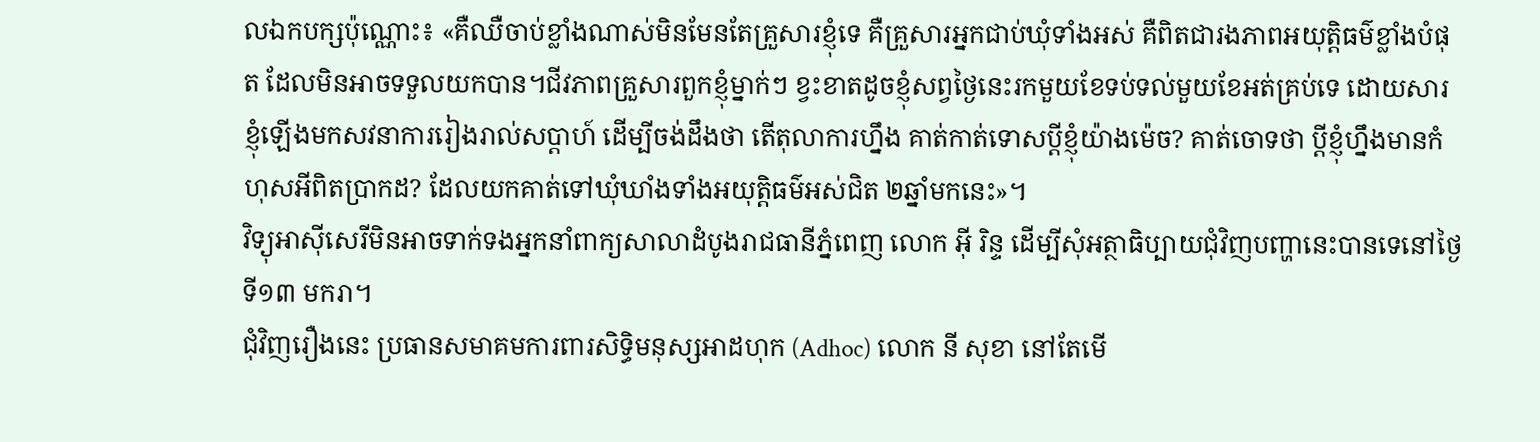លឯកបក្សប៉ុណ្ណោះ៖ «គឺឈឺចាប់ខ្លាំងណាស់មិនមែនតែគ្រួសារខ្ញុំទេ គឺគ្រួសារអ្នកជាប់ឃុំទាំងអស់ គឺពិតជារងភាពអយុត្តិធម៌ខ្លាំងបំផុត ដែលមិនអាចទទួលយកបាន។ជីវភាពគ្រួសារពួកខ្ញុំម្នាក់ៗ ខ្វះខាតដូចខ្ញុំសព្វថ្ងៃនេះរកមួយខែទប់ទល់មួយខែអត់គ្រប់ទេ ដោយសារខ្ញុំឡើងមកសវនាការរៀងរាល់សប្ដាហ៍ ដើម្បីចង់ដឹងថា តើតុលាការហ្នឹង គាត់កាត់ទោសប្ដីខ្ញុំយ៉ាងម៉េច? គាត់ចោទថា ប្ដីខ្ញុំហ្នឹងមានកំហុសអីពិតប្រាកដ? ដែលយកគាត់ទៅឃុំឃាំងទាំងអយុត្តិធម៌អស់ជិត ២ឆ្នាំមកនេះ»។
វិទ្យុអាស៊ីសេរីមិនអាចទាក់ទងអ្នកនាំពាក្យសាលាដំបូងរាជធានីភ្នំពេញ លោក អ៊ី រិន្ទ ដើម្បីសុំអត្ថាធិប្បាយជុំវិញបញ្ហានេះបានទេនៅថ្ងៃទី១៣ មករា។
ជុំវិញរឿងនេះ ប្រធានសមាគមការពារសិទ្ធិមនុស្សអាដហុក (Adhoc) លោក នី សុខា នៅតែមើ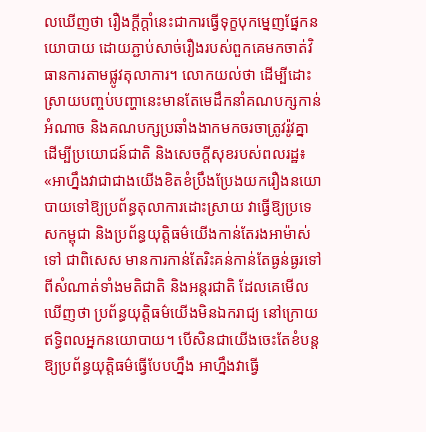លឃើញថា រឿងក្ដីក្ដាំនេះជាការធ្វើទុក្ខបុកម្នេញផ្នែកនយោបាយ ដោយភ្ជាប់សាច់រឿងរបស់ពួកគេមកចាត់វិធានការតាមផ្លូវតុលាការ។ លោកយល់ថា ដើម្បីដោះស្រាយបញ្ចប់បញ្ហានេះមានតែមេដឹកនាំគណបក្សកាន់អំណាច និងគណបក្សប្រឆាំងងាកមកចរចាត្រូវរ៉ូវគ្នា ដើម្បីប្រយោជន៍ជាតិ និងសេចក្ដីសុខរបស់ពលរដ្ឋ៖ «អាហ្នឹងវាជាជាងយើងខិតខំប្រឹងប្រែងយករឿងនយោបាយទៅឱ្យប្រព័ន្ធតុលាការដោះស្រាយ វាធ្វើឱ្យប្រទេសកម្ពុជា និងប្រព័ន្ធយុត្តិធម៌យើងកាន់តែរងអាម៉ាស់ទៅ ជាពិសេស មានការកាន់តែរិះគន់កាន់តែធ្ងន់ធ្ងរទៅពីសំណាត់ទាំងមតិជាតិ និងអន្តរជាតិ ដែលគេមើលឃើញថា ប្រព័ន្ធយុត្តិធម៌យើងមិនឯករាជ្យ នៅក្រោយឥទ្ធិពលអ្នកនយោបាយ។ បើសិនជាយើងចេះតែខំបន្តឱ្យប្រព័ន្ធយុត្តិធម៌ធ្វើបែបហ្នឹង អាហ្នឹងវាធ្វើ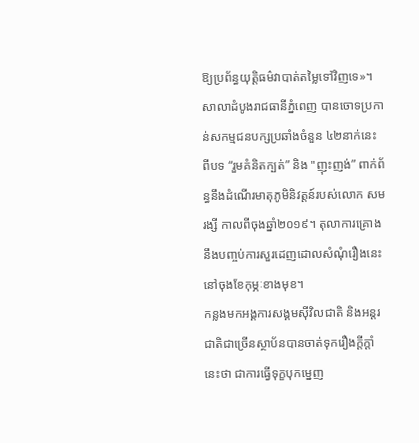ឱ្យប្រព័ន្ធយុត្តិធម៌វាបាត់តម្លៃទៅវិញទេ»។
សាលាដំបូងរាជធានីភ្នំពេញ បានចោទប្រកាន់សកម្មជនបក្សប្រឆាំងចំនួន ៤២នាក់នេះ ពីបទ “រួមគំនិតក្បត់” និង "ញុះញង់” ពាក់ព័ន្ធនឹងដំណើរមាតុភូមិនិវត្តន៍របស់លោក សម រង្សី កាលពីចុងឆ្នាំ២០១៩។ តុលាការគ្រោងនឹងបញ្ចប់ការសួរដេញដោលសំណុំរឿងនេះនៅចុងខែកុម្ភៈខាងមុខ។
កន្លងមកអង្គការសង្គមស៊ីវិលជាតិ និងអន្តរជាតិជាច្រើនស្ថាប័នបានចាត់ទុករឿងក្ដីក្ដាំនេះថា ជាការធ្វើទុក្ខបុកម្នេញ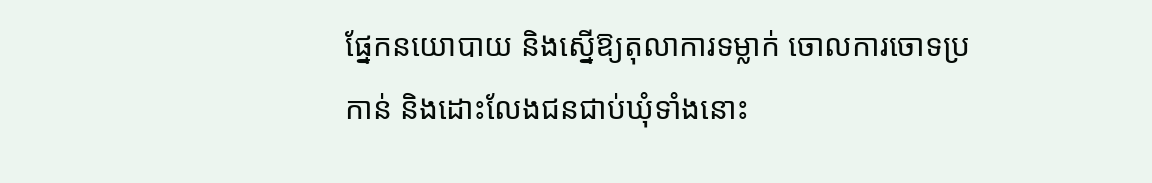ផ្នែកនយោបាយ និងស្នើឱ្យតុលាការទម្លាក់ ចោលការចោទប្រកាន់ និងដោះលែងជនជាប់ឃុំទាំងនោះ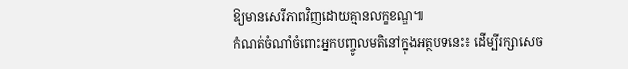ឱ្យមានសេរីភាពវិញដោយគ្មានលក្ខខណ្ឌ៕
កំណត់ចំណាំចំពោះអ្នកបញ្ចូលមតិនៅក្នុងអត្ថបទនេះ៖ ដើម្បីរក្សាសេច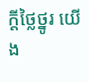ក្ដីថ្លៃថ្នូរ យើង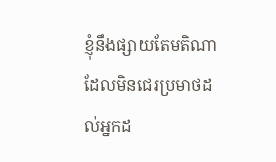ខ្ញុំនឹងផ្សាយតែមតិណា ដែលមិនជេរប្រមាថដល់អ្នកដ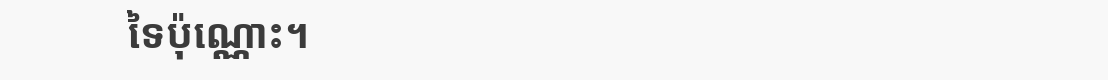ទៃប៉ុណ្ណោះ។